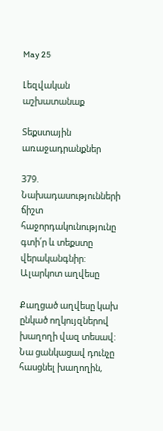May 25

Լեզվական աշխատանաք

Տեքստային առաջադրանքներ

379. Նախադասությունների ճիշտ հաջորդակունությունը գտի՛ր և տեքստը վերականգնիր:
Ալարկոտ աղվեսը

Քաղցած աղվեսը կախ ընկած ողկույզներով խաղողի վազ տեսավ:
Նա ցանկացավ դունչը հասցնել խաղողին,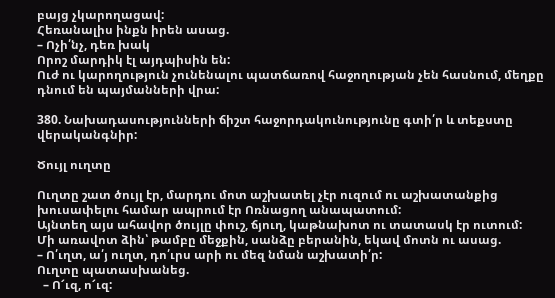բայց չկարողացավ:
Հեռանալիս ինքն իրեն ասաց.
– Ոչի՛նչ, դեռ խակ
Որոշ մարդիկ էլ այդպիսին են:
Ուժ ու կարողություն չունենալու պատճառով հաջողության չեն հասնում, մեղքը դնում են պայմանների վրա:

380. Նախադասությունների ճիշտ հաջորդակունությունը գտի՛ր և տեքստը վերականգնիր:

Ծույլ ուղտը

Ուղտը շատ ծույլ էր, մարդու մոտ աշխատել չէր ուզում ու աշխատանքից խուսափելու համար ապրում էր Ոռնացող անապատում:
Այնտեղ այս ահավոր ծույլը փուշ, ճյուղ, կաթնախոտ ու տատասկ էր ուտում:
Մի առավոտ ձին՝ թամբը մեջքին, սանձը բերանին, եկավ մոտն ու ասաց.
– Ո՛ւղտ, ա՛յ ուղտ, դո՛ւրս արի ու մեզ նման աշխատի՛ր:
Ուղտը պատասխանեց.
  – Ո՜ւզ, ո՜ւզ: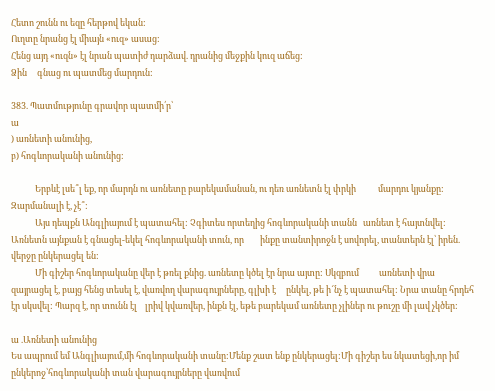Հետո շունն ու եզը հերթով եկան:
Ուղտը նրանց էլ միայն «ուզ» ասաց:
Հենց այդ «ուզն» էլ նրան պատիժ դարձավ. դրանից մեջքին կուզ աճեց:
Ձին     գնաց ու պատմեց մարդուն:

383. Պատմությունը գրավոր պատմի՛ր՝
ա
) առնետի անունից,
բ) հոգևորականի անունից:

            Երբևէ լսե՞լ եք, որ մարդն ու առնետը բարեկամանան, ու դեռ առնետն էլ փրկի           մարդու կյանքը: Զարմանալի է, չէ՞:
            Այս դեպքն Անգլիայում է պատահել: Չգիտես որտեղից հոգևորականի տանն   առնետ է հայտնվել: Առնետն այնքան է գնացել-եկել հոգևորականի տուն, որ        ինքը տանտիրոջն է սովորել, տանտերն էլ՝ իրեն. վերջը ընկերացել են:
            Մի գիշեր հոգևորականը վեր է թռել քնից. առնետը կծել էր նրա այտը: Սկզբում          առնետի վրա զայրացել է, բայց հենց տեսել է, վառվող վարագույրները, գլխի է     ընկել, թե ի՜նչ է պատահել: Նրա տանը հրդեհ էր սկսվել: Պարզ է, որ տունն էլ    լրիվ կվառվեր, ինքն էլ, եթե բարեկամ առնետը չլիներ ու թուշը մի լավ չկծեր:

ա .Առնետի անունից
Ես ապրում եմ Անգլիայում,մի հոգևորականի տանը:Մենք շատ ենք ընկերացել:Մի գիշեր ես նկատեցի,որ իմ ընկերոջ՝հոգևորականի տան վարագույրները վառվում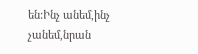են:Ինչ անեմ,ինչ չանեմ,նրան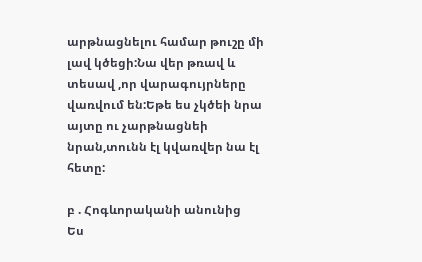արթնացնելու համար թուշը մի լավ կծեցի:Նա վեր թռավ և տեսավ ,որ վարագույրները վառվում են:Եթե ես չկծեի նրա այտը ու չարթնացնեի նրան,տունն էլ կվառվեր նա էլ հետը:

բ . Հոգևորականի անունից
Ես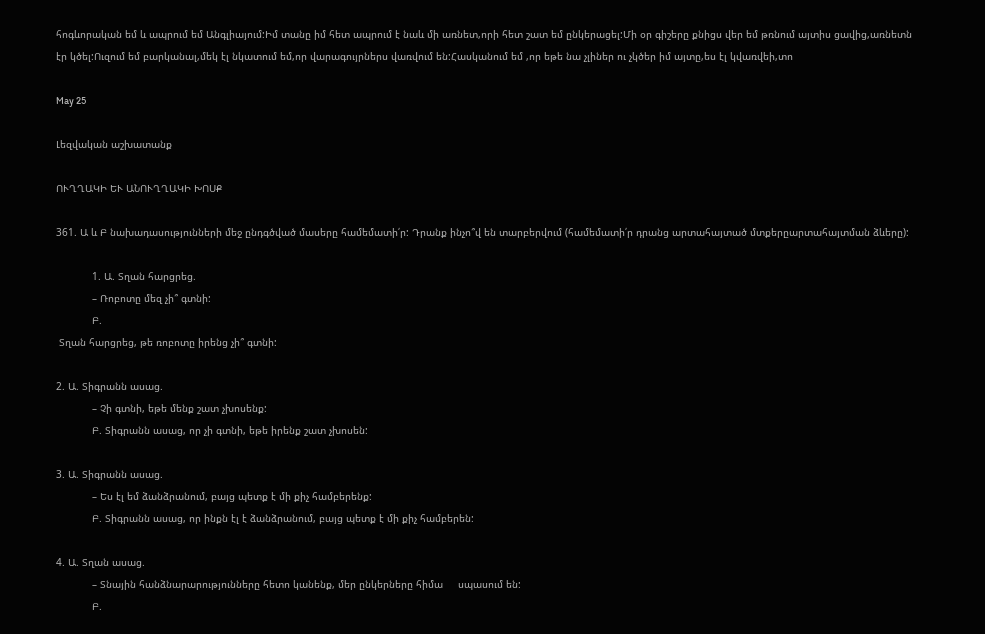հոգևորական եմ և ապրում եմ Անգլիայում:Իմ տանը իմ հետ ապրում է նաև մի առնետ,որի հետ շատ եմ ընկերացել:Մի օր գիշերը քնիցս վեր եմ թռնում այտիս ցավից,առնետն էր կծել:Ուզում եմ բարկանալ,մեկ էլ նկատում եմ,որ վարագույրներս վառվում են:Հասկանում եմ ,որ եթե նա չլիներ ու չկծեր իմ այտը,ես էլ կվառվեի,տո

May 25

Լեզվական աշխատանք

ՈՒՂՂԱԿԻ ԵՒ ԱՆՈՒՂՂԱԿԻ ԽՈՍՔ

361. Ա և Բ նախադասությունների մեջ ընդգծված մասերը համեմատի՛ր: Դրանք ինչո՞վ են տարբերվում (համեմատի՛ր դրանց արտահայտած մտքերըարտահայտման ձևերը):

            1. Ա. Տղան հարցրեց.
            – Ռոբոտը մեզ չի՞ գտնի:
            Բ.
 Տղան հարցրեց, թե ռոբոտը իրենց չի՞ գտնի:

2. Ա. Տիգրանն ասաց.
            – Չի գտնի, եթե մենք շատ չխոսենք:
            Բ. Տիգրանն ասաց, որ չի գտնի, եթե իրենք շատ չխոսեն:

3. Ա. Տիգրանն ասաց.
            – Ես էլ եմ ձանձրանում, բայց պետք է մի քիչ համբերենք:
            Բ. Տիգրանն ասաց, որ ինքն էլ է ձանձրանում, բայց պետք է մի քիչ համբերեն:

4. Ա. Տղան ասաց.
            – Տնային հանձնարարությունները հետո կանենք, մեր ընկերները հիմա     սպասում են:
            Բ.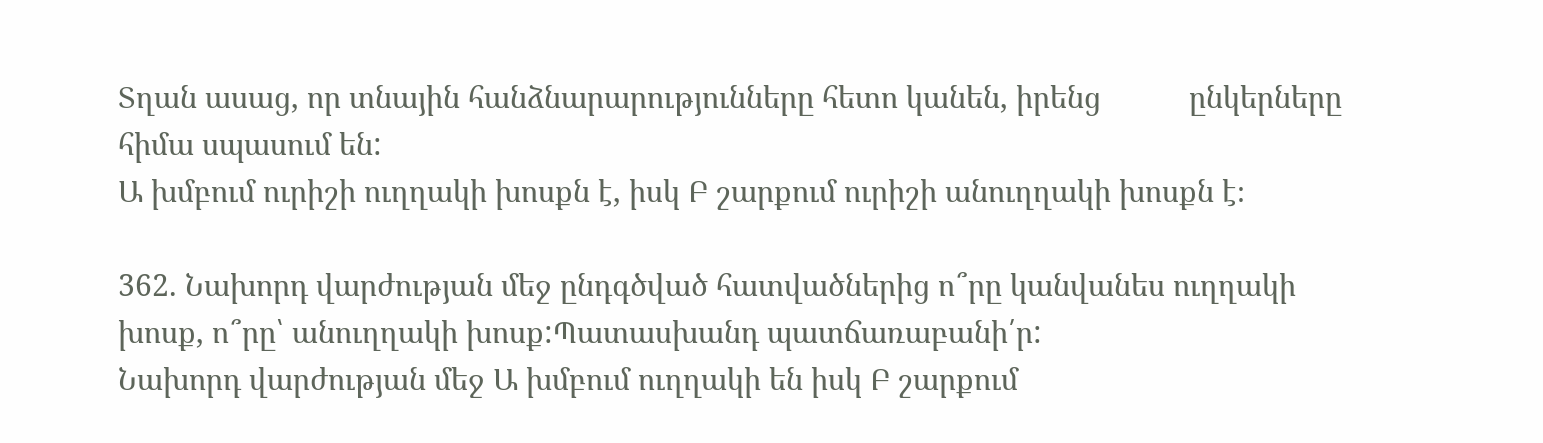Տղան ասաց, որ տնային հանձնարարությունները հետո կանեն, իրենց           ընկերները հիմա սպասում են:
Ա խմբում ուրիշի ուղղակի խոսքն է, իսկ Բ շարքում ուրիշի անուղղակի խոսքն է։

362. Նախորդ վարժության մեջ ընդգծված հատվածներից ո՞րը կանվանես ուղղակի խոսք, ո՞րը՝ անուղղակի խոսք:Պատասխանդ պատճառաբանի՛ր:
Նախորդ վարժության մեջ Ա խմբում ուղղակի են իսկ Բ շարքում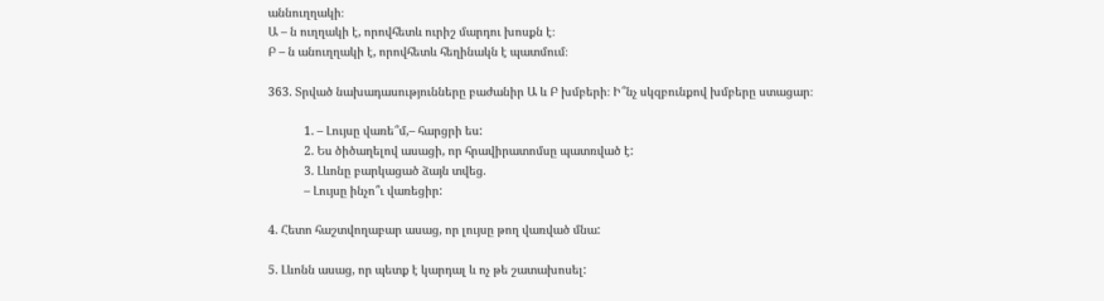աննուղղակի։
Ա – ն ուղղակի է, որովհետև ուրիշ մարդու խոսքն է։
Բ – ն անուղղակի է, որովհետև հեղինակն է պատմում։

363. Տրված նախադասությունները բաժանիր Ա և Բ խմբերի։ Ի՞նչ սկզբունքով խմբերը ստացար։

            1. – Լույսը վառե՞մ,– հարցրի ես:
            2. Ես ծիծաղելով ասացի, որ հրավիրատոմսը պատռված է:
            3. Լևոնը բարկացած ձայն տվեց.
            – Լույսը ինչո՞ւ վառեցիր:

4. Հետո հաշտվողաբար ասաց, որ լույսը թող վառված մնա:

5. Լևոնն ասաց, որ պետք է կարդալ և ոչ թե շատախոսել: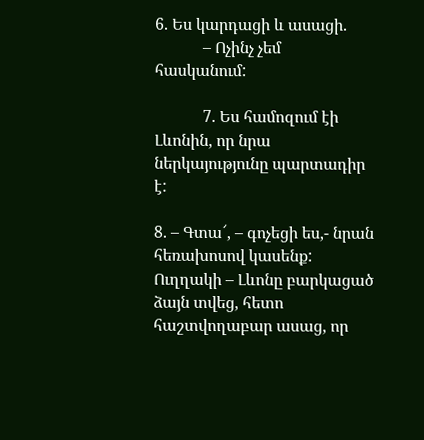6. Ես կարդացի և ասացի.
            – Ոչինչ չեմ հասկանում:

            7. Ես համոզում էի Լևոնին, որ նրա ներկայությունը պարտադիր է:

8. – Գտա՜, – գոչեցի ես,- նրան հեռախոսով կասենք:
Ուղղակի – Լևոնը բարկացած ձայն տվեց, հետո հաշտվողաբար ասաց, որ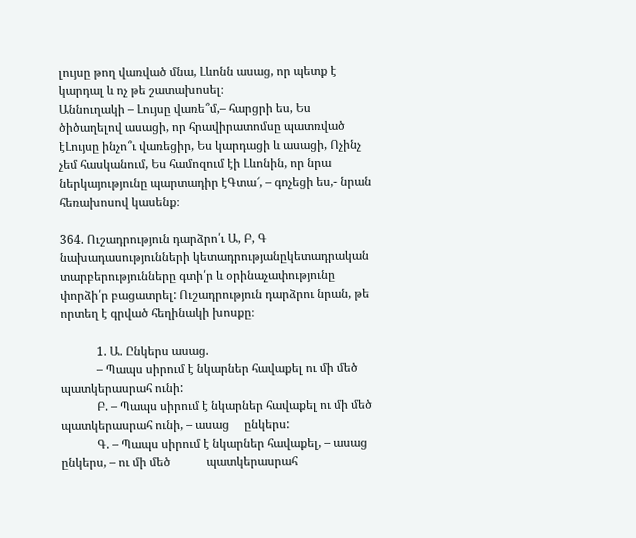լույսը թող վառված մնա, Լևոնն ասաց, որ պետք է կարդալ և ոչ թե շատախոսել։
Աննուղակի – Լույսը վառե՞մ,– հարցրի ես, Ես ծիծաղելով ասացի, որ հրավիրատոմսը պատռված էԼույսը ինչո՞ւ վառեցիր, Ես կարդացի և ասացի, Ոչինչ չեմ հասկանում, Ես համոզում էի Լևոնին, որ նրա ներկայությունը պարտադիր էԳտա՜, – գոչեցի ես,- նրան հեռախոսով կասենք։

364. Ուշադրություն դարձրո՛ւ Ա, Բ, Գ նախադասությունների կետադրությանըկետադրական տարբերությունները գտի՛ր և օրինաչափությունը փորձի՛ր բացատրել: Ուշադրություն դարձրու նրան, թե որտեղ է գրված հեղինակի խոսքը։

            1. Ա. Ընկերս ասաց.
            – Պապս սիրում է նկարներ հավաքել ու մի մեծ պատկերասրահ ունի:
            Բ. – Պապս սիրում է նկարներ հավաքել ու մի մեծ պատկերասրահ ունի, – ասաց     ընկերս:
            Գ. – Պապս սիրում է նկարներ հավաքել, – ասաց ընկերս, – ու մի մեծ            պատկերասրահ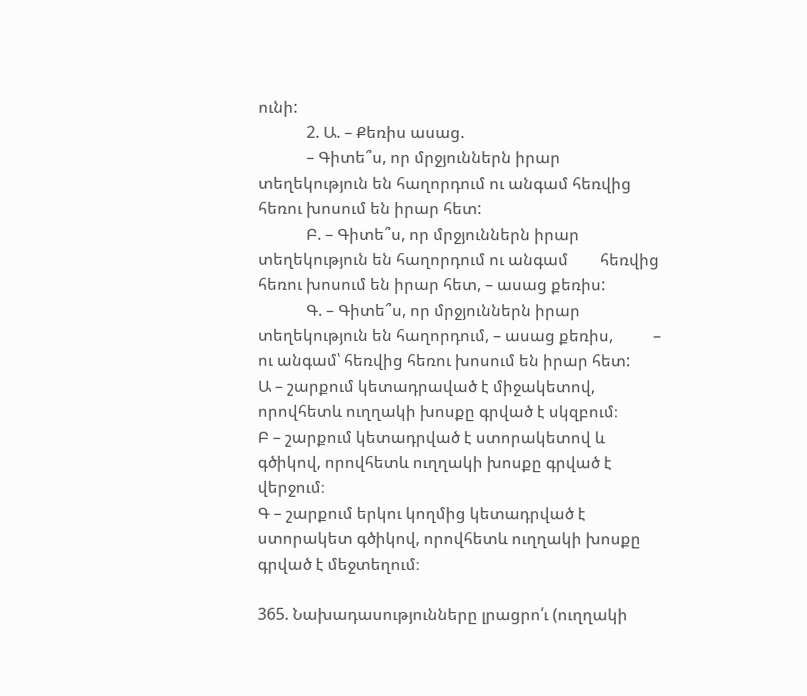ունի:
            2. Ա. – Քեռիս ասաց.
            – Գիտե՞ս, որ մրջյուններն իրար տեղեկություն են հաղորդում ու անգամ հեռվից    հեռու խոսում են իրար հետ:
            Բ. – Գիտե՞ս, որ մրջյուններն իրար տեղեկություն են հաղորդում ու անգամ        հեռվից հեռու խոսում են իրար հետ, – ասաց քեռիս:
            Գ. – Գիտե՞ս, որ մրջյուններն իրար տեղեկություն են հաղորդում, – ասաց քեռիս,          – ու անգամ՝ հեռվից հեռու խոսում են իրար հետ:
Ա – շարքում կետադրաված է միջակետով, որովհետև ուղղակի խոսքը գրված է սկզբում։
Բ – շարքում կետադրված է ստորակետով և գծիկով, որովհետև ուղղակի խոսքը գրված է վերջում։
Գ – շարքում երկու կողմից կետադրված է ստորակետ գծիկով, որովհետև ուղղակի խոսքը գրված է մեջտեղում։

365. Նախադասությունները լրացրո՛ւ (ուղղակի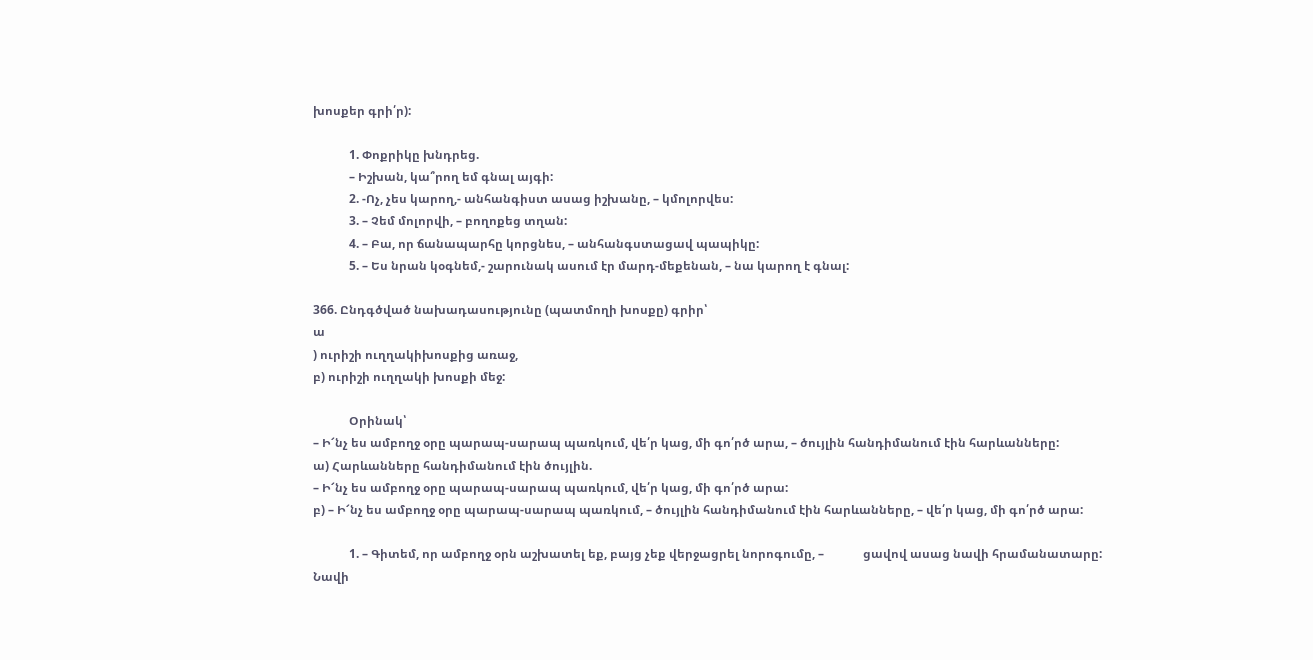խոսքեր գրի՛ր):

            1. Փոքրիկը խնդրեց.
            – Իշխան, կա՞րող եմ գնալ այգի:
            2. -Ոչ, չես կարող,- անհանգիստ ասաց իշխանը, – կմոլորվես:
            3. – Չեմ մոլորվի, – բողոքեց տղան:
            4. – Բա, որ ճանապարհը կորցնես, – անհանգստացավ պապիկը:
            5. – Ես նրան կօգնեմ,- շարունակ ասում էր մարդ-մեքենան, – նա կարող է գնալ:

366. Ընդգծված նախադասությունը (պատմողի խոսքը) գրիր՝
ա
) ուրիշի ուղղակիխոսքից առաջ,
բ) ուրիշի ուղղակի խոսքի մեջ:

            Օրինակ՝
– Ի՜նչ ես ամբողջ օրը պարապ-սարապ պառկում, վե՛ր կաց, մի գո՛րծ արա, – ծույլին հանդիմանում էին հարևանները:
ա) Հարևանները հանդիմանում էին ծույլին.
– Ի՜նչ ես ամբողջ օրը պարապ-սարապ պառկում, վե՛ր կաց, մի գո՛րծ արա:
բ) – Ի՜նչ ես ամբողջ օրը պարապ-սարապ պառկում, – ծույլին հանդիմանում էին հարևանները, – վե՛ր կաց, մի գո՛րծ արա:

            1. – Գիտեմ, որ ամբողջ օրն աշխատել եք, բայց չեք վերջացրել նորոգումը, –             ցավով ասաց նավի հրամանատարը:
Նավի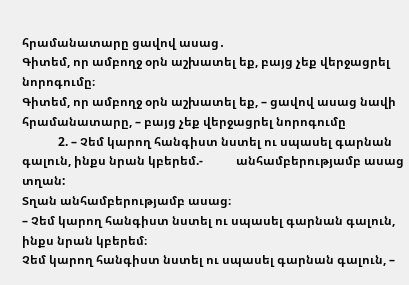հրամանատարը ցավով ասաց․
Գիտեմ, որ ամբողջ օրն աշխատել եք, բայց չեք վերջացրել նորոգումը։
Գիտեմ, որ ամբողջ օրն աշխատել եք, – ցավով ասաց նավի հրամանատարը, – բայց չեք վերջացրել նորոգումը
            2. – Չեմ կարող հանգիստ նստել ու սպասել գարնան գալուն, ինքս նրան կբերեմ.-           անհամբերությամբ ասաց տղան:
Տղան անհամբերությամբ ասաց։
– Չեմ կարող հանգիստ նստել ու սպասել գարնան գալուն, ինքս նրան կբերեմ։
Չեմ կարող հանգիստ նստել ու սպասել գարնան գալուն, –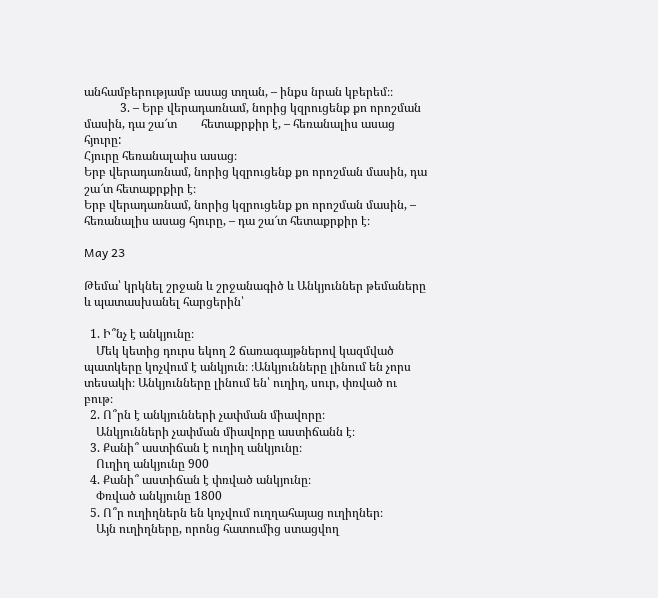անհամբերությամբ ասաց տղան, – ինքս նրան կբերեմ։։
            3. – Երբ վերադառնամ, նորից կզրուցենք քո որոշման մասին, դա շա՜տ        հետաքրքիր է, – հեռանալիս ասաց հյուրը:
Հյուրը հեռանալաիս ասաց։
Երբ վերադառնամ, նորից կզրուցենք քո որոշման մասին, դա շա՜տ հետաքրքիր է։
Երբ վերադառնամ, նորից կզրուցենք քո որոշման մասին, – հեռանալիս ասաց հյուրը, – դա շա՜տ հետաքրքիր է։

May 23

Թեմա՝ կրկնել շրջան և շրջանագիծ և Անկյուններ թեմաները և պատասխանել հարցերին՝

  1. Ի՞նչ է անկյունը։
    Մեկ կետից դուրս եկող 2 ճառագայթներով կազմված պատկերը կոչվում է անկյուն։ ։Անկյունները լինում են չորս տեսակի։ Անկյունները լինում են՝ ուղիղ, սուր, փռված ու բութ։
  2. Ո՞րն է անկյունների չափման միավորը։
    Անկյունների չափման միավորը աստիճանն է։
  3. Քանի՞ աստիճան է ուղիղ անկյունը։
    Ուղիղ անկյունը 900
  4. Քանի՞ աստիճան է փռված անկյունը։
    Փռված անկյունը 1800
  5. Ո՞ր ուղիղներն են կոչվում ուղղահայաց ուղիղներ։
    Այն ուղիղները, որոնց հատումից ստացվող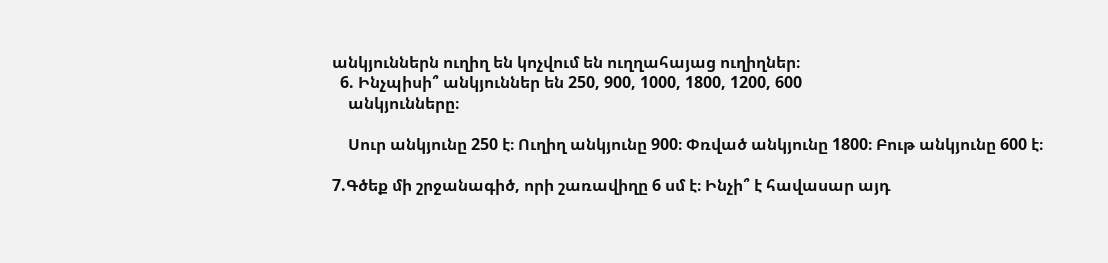անկյուններն ուղիղ են կոչվում են ուղղահայաց ուղիղներ։
  6. Ինչպիսի՞ անկյուններ են 250, 900, 1000, 1800, 1200, 600
    անկյունները։

    Սուր անկյունը 250 է։ Ուղիղ անկյունը 900։ Փռված անկյունը 1800։ Բութ անկյունը 600 է։

7.Գծեք մի շրջանագիծ, որի շառավիղը 6 սմ է։ Ինչի՞ է հավասար այդ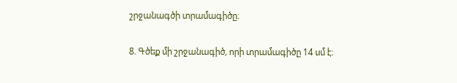շրջանագծի տրամագիծը։

8. Գծեք մի շրջանագիծ, որի տրամագիծը 14 սմ է։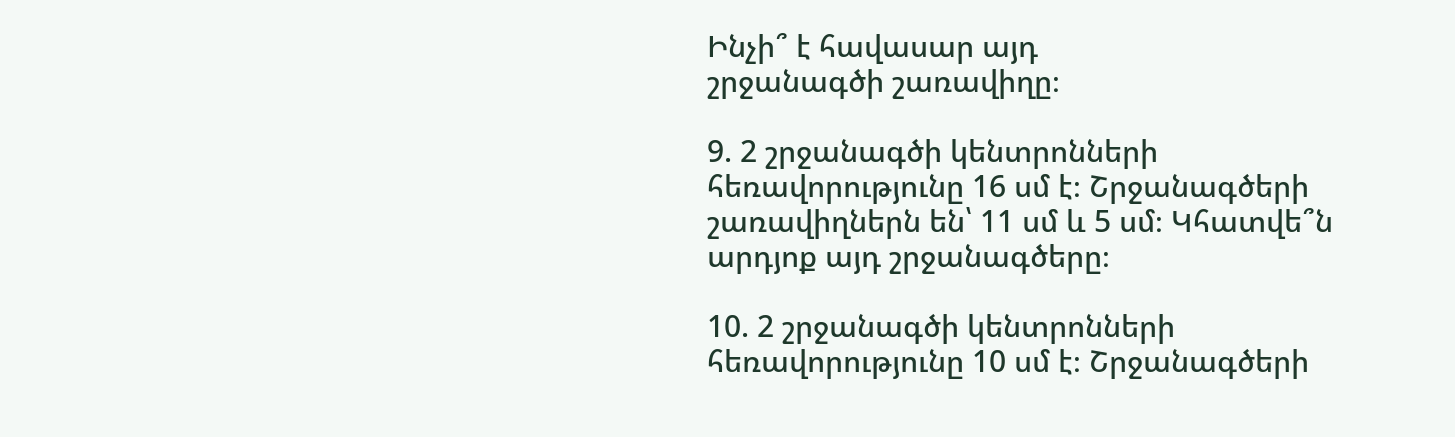Ինչի՞ է հավասար այդ
շրջանագծի շառավիղը։

9. 2 շրջանագծի կենտրոնների հեռավորությունը 16 սմ է։ Շրջանագծերի
շառավիղներն են՝ 11 սմ և 5 սմ։ Կհատվե՞ն արդյոք այդ շրջանագծերը։

10. 2 շրջանագծի կենտրոնների հեռավորությունը 10 սմ է։ Շրջանագծերի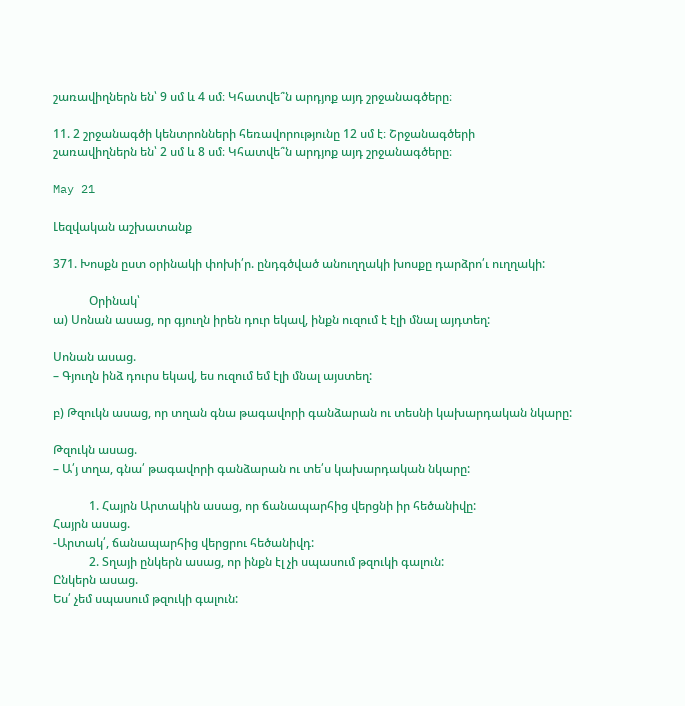շառավիղներն են՝ 9 սմ և 4 սմ։ Կհատվե՞ն արդյոք այդ շրջանագծերը։

11. 2 շրջանագծի կենտրոնների հեռավորությունը 12 սմ է։ Շրջանագծերի
շառավիղներն են՝ 2 սմ և 8 սմ։ Կհատվե՞ն արդյոք այդ շրջանագծերը։

May 21

Լեզվական աշխատանք

371. Խոսքն ըստ օրինակի փոխի՛ր. ընդգծված անուղղակի խոսքը դարձրո՛ւ ուղղակի:

            Օրինակ՝
ա) Սոնան ասաց, որ գյուղն իրեն դուր եկավ, ինքն ուզում է էլի մնալ այդտեղ:

Սոնան ասաց.
– Գյուղն ինձ դուրս եկավ, ես ուզում եմ էլի մնալ այստեղ:

բ) Թզուկն ասաց, որ տղան գնա թագավորի գանձարան ու տեսնի կախարդական նկարը:

Թզուկն ասաց.
– Ա՛յ տղա, գնա՛ թագավորի գանձարան ու տե՛ս կախարդական նկարը:

            1. Հայրն Արտակին ասաց, որ ճանապարհից վերցնի իր հեծանիվը:
Հայրն ասաց.
-Արտակ՛, ճանապարհից վերցրու հեծանիվդ:
            2. Տղայի ընկերն ասաց, որ ինքն էլ չի սպասում թզուկի գալուն:
Ընկերն ասաց.
Ես՛ չեմ սպասում թզուկի գալուն: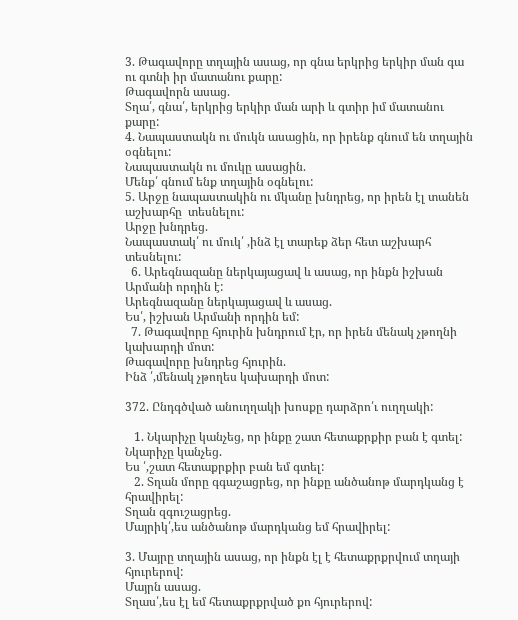3. Թագավորը տղային ասաց, որ գնա երկրից երկիր ման գա ու գտնի իր մատանու քարը:
Թագավորն ասաց.
Տղա՛, գնա՛, երկրից երկիր ման արի և գտիր իմ մատանու քարը:
4. Նապաստակն ու մուկն ասացին, որ իրենք գնում են տղային օգնելու:
Նապաստակն ու մուկը ասացին.
Մենք՛ գնում ենք տղային օգնելու:
5. Արջը նապաստակին ու մկանը խնդրեց, որ իրեն էլ տանեն աշխարհը  տեսնելու:
Արջը խնդրեց.
Նապաստակ՛ ու մուկ՛ ,ինձ էլ տարեք ձեր հետ աշխարհ տեսնելու:
  6. Արեգնազանը ներկայացավ և ասաց, որ ինքն իշխան Արմանի որդին է:
Արեգնազանը ներկայացավ և ասաց.
Ես՛, իշխան Արմանի որդին եմ:
  7. Թագավորը հյուրին խնդրում էր, որ իրեն մենակ չթողնի կախարդի մոտ:
Թագավորը խնդրեց հյուրին.
Ինձ ՛,մենակ չթողես կախարդի մոտ:

372. Ընդգծված անուղղակի խոսքը դարձրո՛ւ ուղղակի:

   1. Նկարիչը կանչեց, որ ինքը շատ հետաքրքիր բան է գտել:
Նկարիչը կանչեց.
Ես ՛,շատ հետաքրքիր բան եմ գտել:
   2. Տղան մորը գգաշացրեց, որ ինքը անծանոթ մարդկանց է հրավիրել:
Տղան զգուշացրեց.
Մայրիկ՛,ես անծանոթ մարդկանց եմ հրավիրել:

3. Մայրը տղային ասաց, որ ինքն էլ է հետաքրքրվում տղայի հյուրերով:
Մայրն ասաց.
Տղաս՛,ես էլ եմ հետաքրքրված քո հյուրերով: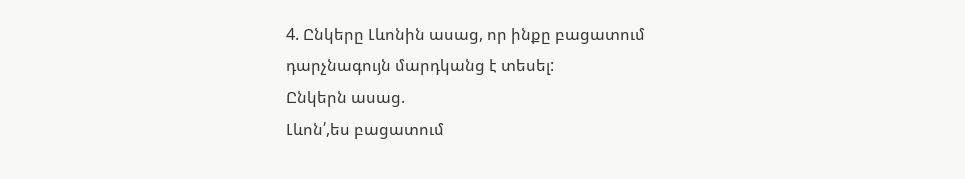4. Ընկերը Լևոնին ասաց, որ ինքը բացատում դարչնագույն մարդկանց է տեսել:
Ընկերն ասաց.
Լևոն՛,ես բացատում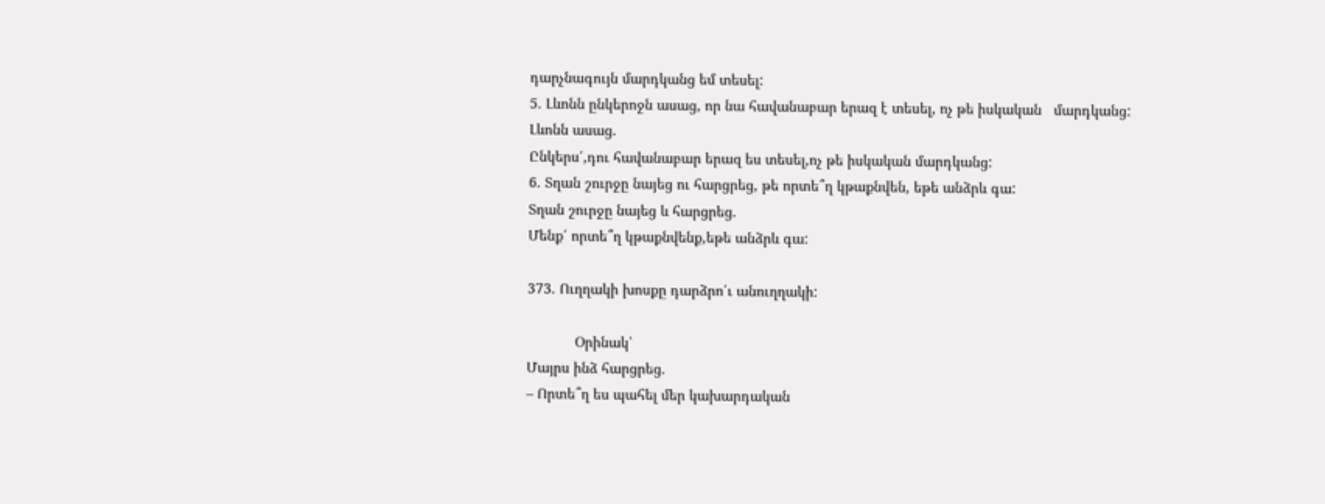դարչնագույն մարդկանց եմ տեսել:
5. Լևոնն ընկերոջն ասաց, որ նա հավանաբար երազ է տեսել, ոչ թե իսկական   մարդկանց:
Լևոնն ասաց.
Ընկերս՛,դու հավանաբար երազ ես տեսել,ոչ թե իսկական մարդկանց:
6. Տղան շուրջը նայեց ու հարցրեց, թե որտե՞ղ կթաքնվեն, եթե անձրև գա:
Տղան շուրջը նայեց և հարցրեց.
Մենք՛ որտե՞ղ կթաքնվենք,եթե անձրև գա:

373. Ուղղակի խոսքը դարձրո՛ւ անուղղակի:

            Օրինակ՝
Մայրս ինձ հարցրեց.
– Որտե՞ղ ես պահել մեր կախարդական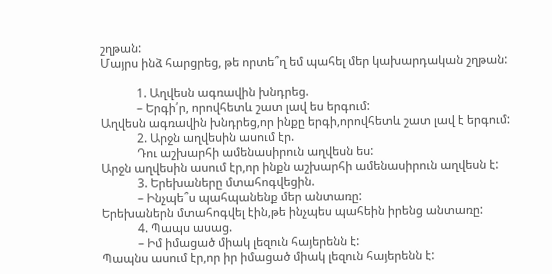շղթան:
Մայրս ինձ հարցրեց, թե որտե՞ղ եմ պահել մեր կախարդական շղթան:

            1. Աղվեսն ագռավին խնդրեց.
            – Երգի՛ր, որովհետև շատ լավ ես երգում:
Աղվեսն ագռավին խնդրեց,որ ինքը երգի,որովհետև շատ լավ է երգում:
            2. Արջն աղվեսին ասում էր.
            Դու աշխարհի ամենասիրուն աղվեսն ես:
Արջն աղվեսին ասում էր,որ ինքն աշխարհի ամենասիրուն աղվեսն է:
            3. Երեխաները մտահոգվեցին.
            – Ինչպե՞ս պահպանենք մեր անտառը:
Երեխաներն մտահոգվել էին,թե ինչպես պահեին իրենց անտառը:
            4. Պապս ասաց.
            – Իմ իմացած միակ լեզուն հայերենն է:
Պապնս ասում էր,որ իր իմացած միակ լեզուն հայերենն է: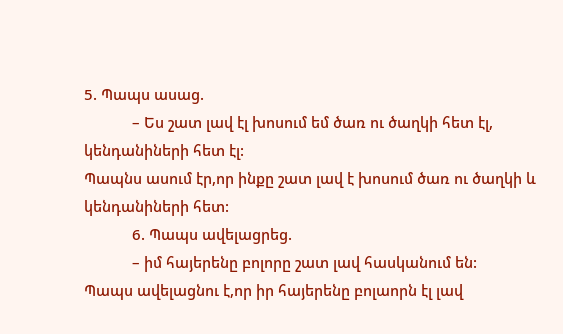5. Պապս ասաց.
            – Ես շատ լավ էլ խոսում եմ ծառ ու ծաղկի հետ էլ, կենդանիների հետ էլ:
Պապնս ասում էր,որ ինքը շատ լավ է խոսում ծառ ու ծաղկի և կենդանիների հետ:
            6. Պապս ավելացրեց.
            – իմ հայերենը բոլորը շատ լավ հասկանում են:
Պապս ավելացնու է,որ իր հայերենը բոլաորն էլ լավ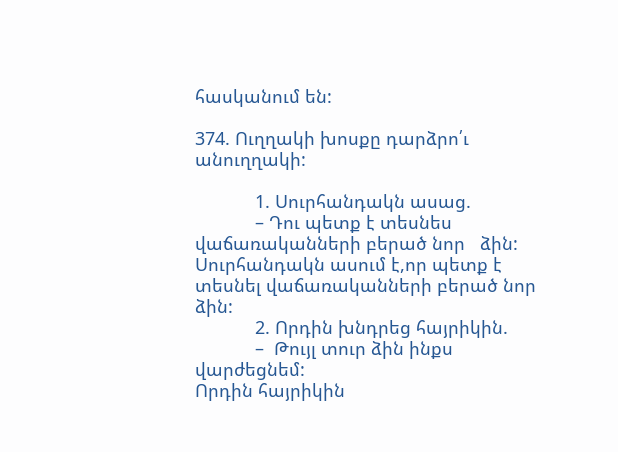հասկանում են:

374. Ուղղակի խոսքը դարձրո՛ւ անուղղակի:

            1. Սուրհանդակն ասաց.
            – Դու պետք է տեսնես վաճառականների բերած նոր   ձին:
Սուրհանդակն ասում է,որ պետք է տեսնել վաճառականների բերած նոր ձին:
            2. Որդին խնդրեց հայրիկին.
            –  Թույլ տուր ձին ինքս վարժեցնեմ:
Որդին հայրիկին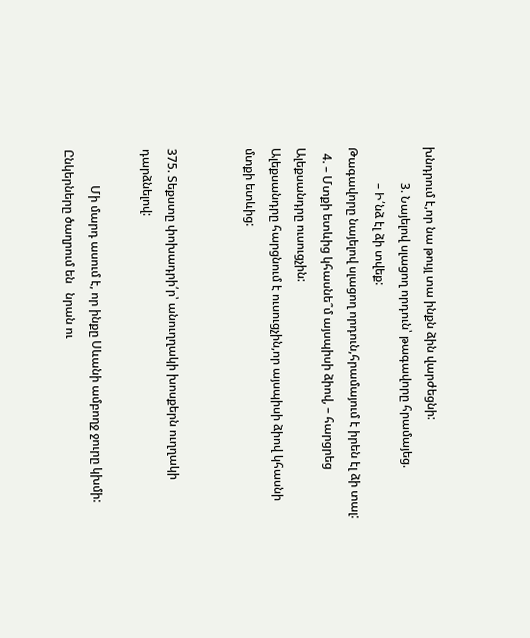խնդրում է,որ նա թույլ տա ինքն ձին վարժեցնի:
            3. Նայելով սլացող որդուն՝ թագավորը հրամայեց.
            – Ի՛նձ էլ ձի տվեք:
Թագավորը նայելով սլացող որդուն,հրամայում է իրեն էլ ձի տալ:
  4. – Մտքի ետևից կհասնե՞մ այսպիսի ձիով, – հարցրեց Ալեքսանդրը ուսուցչին:
Ալեքսանդրը հարցնում է ուսուցչին,որ այսպիսի ձիով կհասնի մտքի ետևից:


375. Տեքստը փոխադրի՛ր՝ անուղղակի խոսքերն ուղղակի դարձնելով:

            Մի մարդ ասում է, որ ինքը Սևանի ամբողջ ջուրը կխմի:  Ընկերները ծաղրում են   նրան ու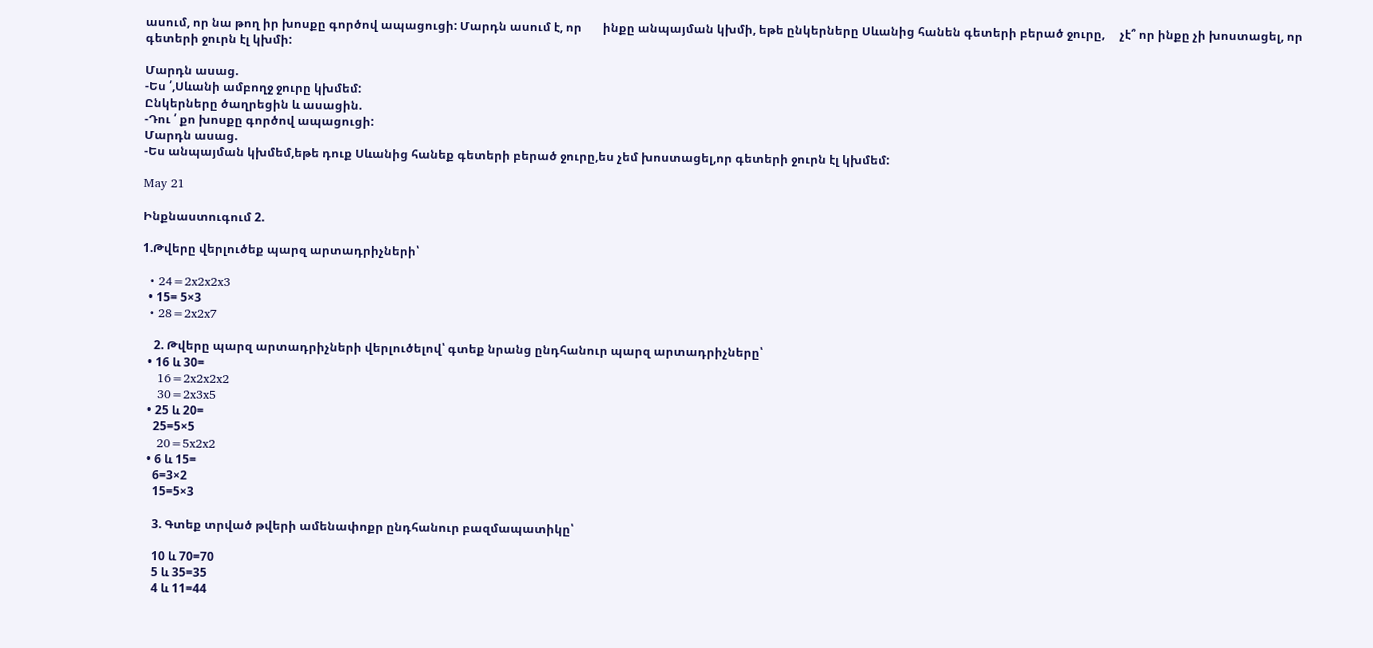ասում, որ նա թող իր խոսքը գործով ապացուցի: Մարդն ասում է, որ       ինքը անպայման կխմի, եթե ընկերները Սևանից հանեն գետերի բերած ջուրը,     չէ՞ որ ինքը չի խոստացել, որ գետերի ջուրն էլ կխմի:

Մարդն ասաց.
-Ես ՛,Սևանի ամբողջ ջուրը կխմեմ:
Ընկերները ծաղրեցին և ասացին.
-Դու ՛ քո խոսքը գործով ապացուցի:
Մարդն ասաց.
-Ես անպայման կխմեմ,եթե դուք Սևանից հանեք գետերի բերած ջուրը,ես չեմ խոստացել,որ գետերի ջուրն էլ կխմեմ:

May 21

Ինքնաստուգում 2.

1.Թվերը վերլուծեք պարզ արտադրիչների՝

  • 24=2x2x2x3
  • 15= 5×3
  • 28=2x2x7

    2. Թվերը պարզ արտադրիչների վերլուծելով՝ գտեք նրանց ընդհանուր պարզ արտադրիչները՝
  • 16 և 30=
    16=2x2x2x2
    30=2x3x5
  • 25 և 20=
    25=5×5
    20=5x2x2
  • 6 և 15=
    6=3×2
    15=5×3

    3. Գտեք տրված թվերի ամենափոքր ընդհանուր բազմապատիկը՝

    10 և 70=70
    5 և 35=35
    4 և 11=44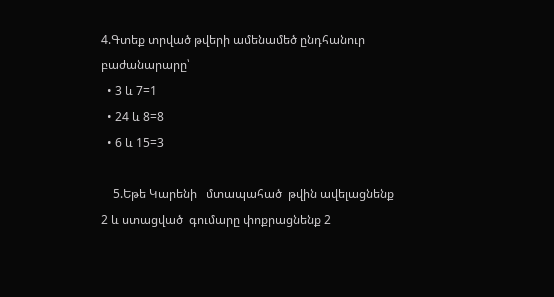4.Գտեք տրված թվերի ամենամեծ ընդհանուր բաժանարարը՝
  • 3 և 7=1
  • 24 և 8=8
  • 6 և 15=3

    5.Եթե Կարենի   մտապահած  թվին ավելացնենք 2 և ստացված  գումարը փոքրացնենք 2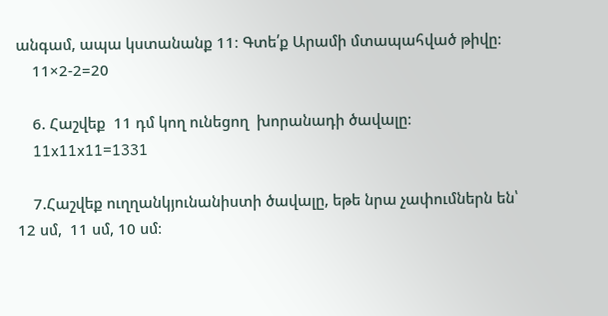անգամ, ապա կստանանք 11։ Գտե՛ք Արամի մտապահված թիվը։
    11×2-2=20

    6. Հաշվեք  11 դմ կող ունեցող  խորանադի ծավալը։
    11x11x11=1331

    7.Հաշվեք ուղղանկյունանիստի ծավալը, եթե նրա չափումներն են՝  12 սմ,  11 սմ, 10 սմ։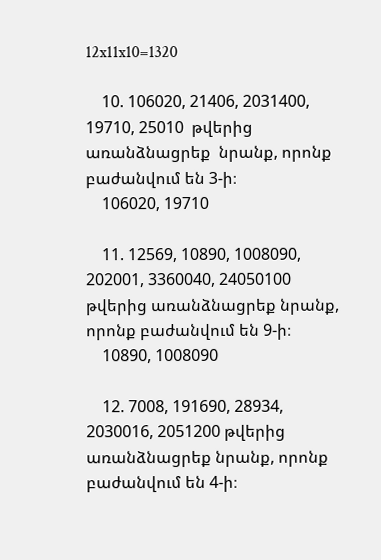12x11x10=1320

    10. 106020, 21406, 2031400, 19710, 25010  թվերից  առանձնացրեք  նրանք, որոնք  բաժանվում են 3-ի։
    106020, 19710

    11. 12569, 10890, 1008090, 202001, 3360040, 24050100 թվերից առանձնացրեք նրանք, որոնք բաժանվում են 9-ի։
    10890, 1008090

    12. 7008, 191690, 28934, 2030016, 2051200 թվերից առանձնացրեք նրանք, որոնք բաժանվում են 4-ի։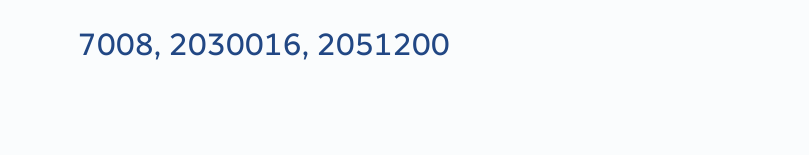7008, 2030016, 2051200